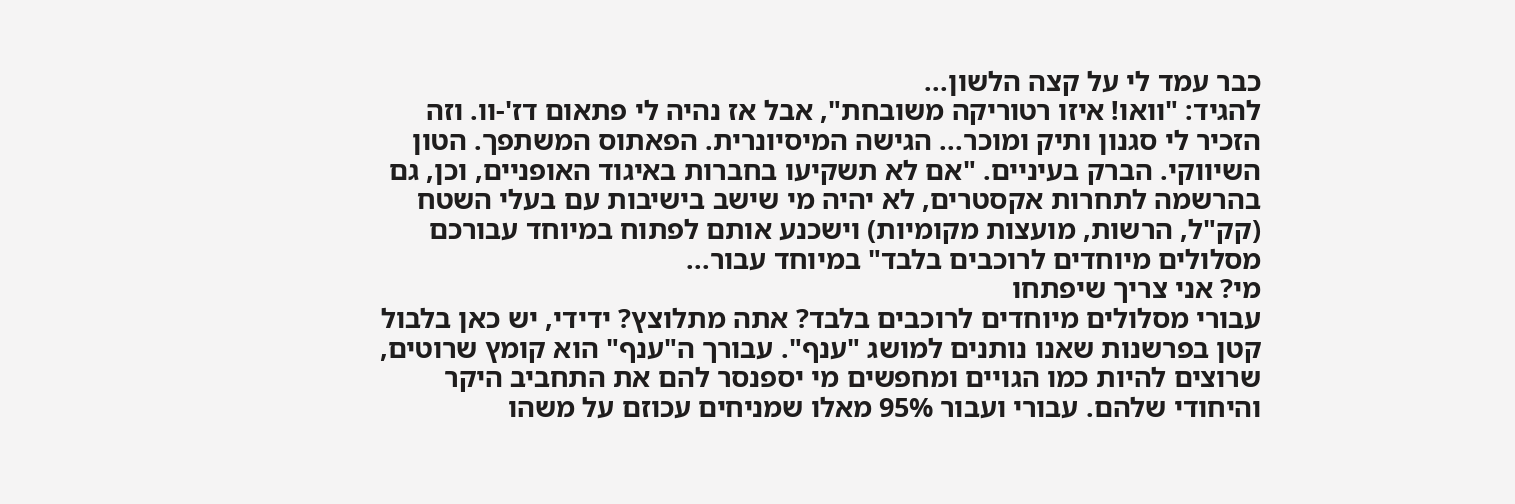כבר עמד לי על קצה הלשון...
להגיד: "וואו! איזו רטוריקה משובחת", אבל אז נהיה לי פתאום דז'-וו. וזה הזכיר לי סגנון ותיק ומוכר... הגישה המיסיונרית. הפאתוס המשתפך. הטון השיווקי. הברק בעיניים. "אם לא תשקיעו בחברות באיגוד האופניים, וכן, גם בהרשמה לתחרות אקסטרים, לא יהיה מי שישב בישיבות עם בעלי השטח (קק"ל, הרשות, מועצות מקומיות) וישכנע אותם לפתוח במיוחד עבורכם מסלולים מיוחדים לרוכבים בלבד" במיוחד עבור...
מי? אני צריך שיפתחו
עבורי מסלולים מיוחדים לרוכבים בלבד? אתה מתלוצץ? ידידי, יש כאן בלבול קטן בפרשנות שאנו נותנים למושג "ענף". עבורך ה"ענף" הוא קומץ שרוטים, שרוצים להיות כמו הגויים ומחפשים מי יספנסר להם את התחביב היקר והיחודי שלהם. עבורי ועבור 95% מאלו שמניחים עכוזם על משהו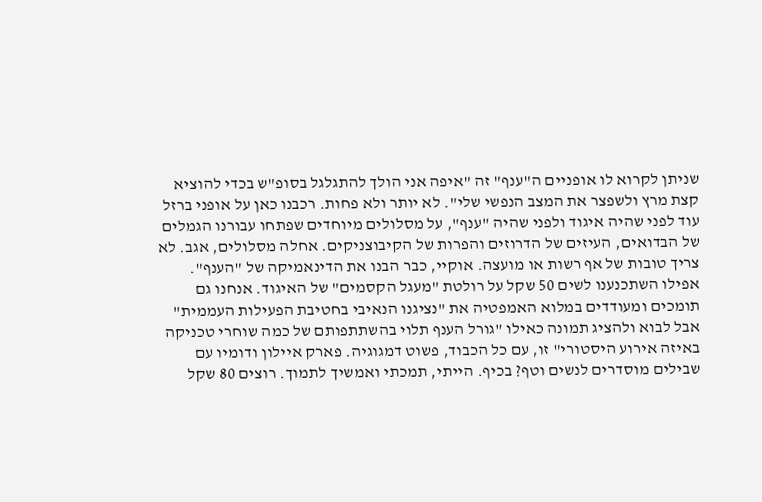שניתן לקרוא לו אופניים ה"ענף" זה "איפה אני הולך להתגלגל בסופ"ש בכדי להוציא קצת מרץ ולשפצר את המצב הנפשי שלי". לא יותר ולא פחות. רכבנו כאן על אופני ברזל עוד לפני שהיה איגוד ולפני שהיה "ענף", על מסלולים מיוחדים שפתחו עבורנו הגמלים של הבדואים, העיזים של הדרוזים והפרות של הקיבוצניקים. אחלה מסלולים, אגב. לא צריך טובות של אף רשות או מועצה. אוקיי, כבר הבנו את הדינאמיקה של "הענף". אפילו השתכנענו לשים 50 שקל על רולטת "מעגל הקסמים" של האיגוד. אנחנו גם תומכים ומעודדים במלוא האמפטיה את "נציגנו הנאיבי בחטיבת הפעילות העממית"
אבל לבוא ולהציג תמונה כאילו "גורל הענף תלוי בהשתתפותם של כמה שוחרי טכניקה באיזה אירוע היסטורי" זו, עם כל הכבוד, פשוט דמגוגיה. פארק איילון ודומיו עם שבילים מוסדרים לנשים וטף? בכיף. הייתי, תמכתי ואמשיך לתמוך. רוצים 80 שקל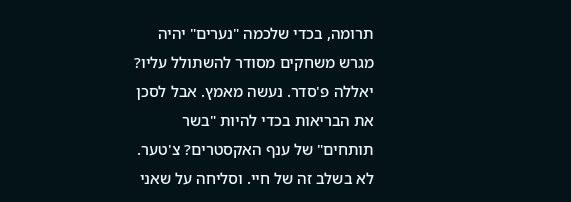תרומה, בכדי שלכמה "נערים" יהיה מגרש משחקים מסודר להשתולל עליו? יאללה פ'סדר. נעשה מאמץ. אבל לסכן את הבריאות בכדי להיות "בשר תותחים" של ענף האקסטרים? צ'טער. לא בשלב זה של חיי. וסליחה על שאני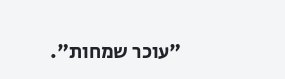"עוכר שמחות".